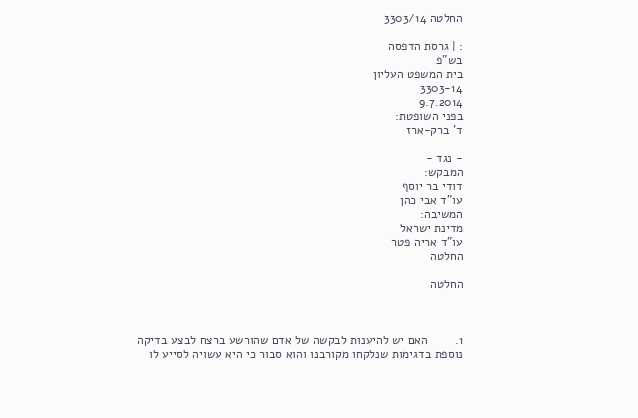החלטה 3303/14

: | גרסת הדפסה
בש"פ
בית המשפט העליון
3303-14
9.7.2014
בפני השופטת:
ד' ברק-ארז

- נגד -
המבקש:
דודי בר יוסף
עו"ד אבי כהן
המשיבה:
מדינת ישראל
עו"ד אריה פטר
החלטה

החלטה



1.        האם יש להיענות לבקשה של אדם שהורשע ברצח לבצע בדיקה נוספת בדגימות שנלקחו מקורבנו והוא סבור כי היא עשויה לסייע לו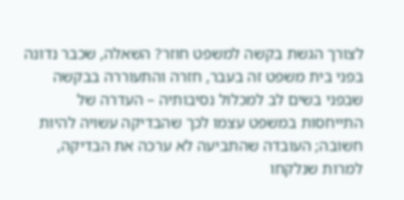לצורך הגשת בקשה למשפט חוזר? השאלה, שכבר נדונה בפני בית משפט זה בעבר, חזרה והתעוררה בבקשה שבפני בשים לב למכלול נסיבותיה – העדרה של התייחסות במשפט עצמו לכך שהבדיקה עשויה להיות חשובה; העובדה שהתביעה לא ערכה את הבדיקה, למרות שנלקחו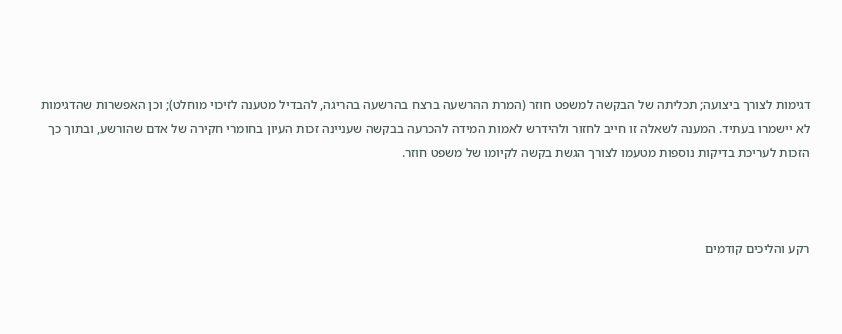דגימות לצורך ביצועה; תכליתה של הבקשה למשפט חוזר (המרת ההרשעה ברצח בהרשעה בהריגה, להבדיל מטענה לזיכוי מוחלט); וכן האפשרות שהדגימות לא יישמרו בעתיד. המענה לשאלה זו חייב לחזור ולהידרש לאמות המידה להכרעה בבקשה שעניינה זכות העיון בחומרי חקירה של אדם שהורשע, ובתוך כך הזכות לעריכת בדיקות נוספות מטעמו לצורך הגשת בקשה לקיומו של משפט חוזר.



רקע והליכים קודמים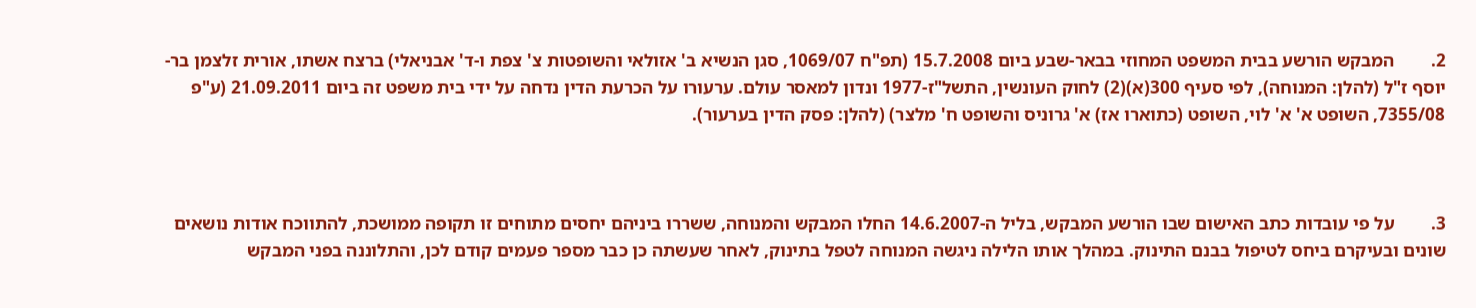2.        המבקש הורשע בבית המשפט המחוזי בבאר-שבע ביום 15.7.2008 (תפ"ח 1069/07, סגן הנשיא ב' אזולאי והשופטות צ' צפת ו-ד' אבניאלי) ברצח אשתו, אורית זלצמן בר-יוסף ז"ל (להלן: המנוחה), לפי סעיף 300(א)(2) לחוק העונשין, התשל"ז-1977 ונדון למאסר עולם. ערעורו על הכרעת הדין נדחה על ידי בית משפט זה ביום 21.09.2011 (ע"פ 7355/08, השופט א' א' לוי, השופט (כתוארו אז) א' גרוניס והשופט ח' מלצר) (להלן: פסק הדין בערעור).



3.        על פי עובדות כתב האישום שבו הורשע המבקש, בליל ה-14.6.2007 החלו המבקש והמנוחה, ששררו ביניהם יחסים מתוחים זו תקופה ממושכת, להתווכח אודות נושאים שונים ובעיקרם ביחס לטיפול בבנם התינוק. במהלך אותו הלילה ניגשה המנוחה לטפל בתינוק, לאחר שעשתה כן כבר מספר פעמים קודם לכן, והתלוננה בפני המבקש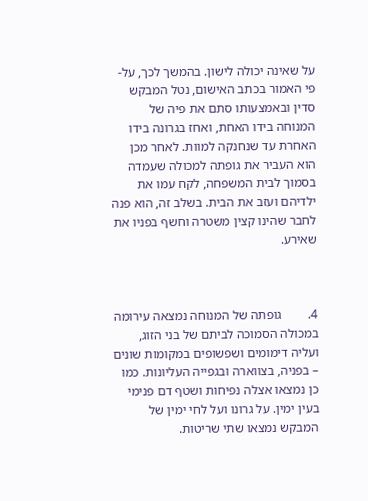על שאינה יכולה לישון. בהמשך לכך, על-פי האמור בכתב האישום, נטל המבקש סדין ובאמצעותו סתם את פיה של המנוחה בידו האחת, ואחז בגרונה בידו האחרת עד שנחנקה למוות. לאחר מכן הוא העביר את גופתה למכולה שעמדה בסמוך לבית המשפחה, לקח עמו את ילדיהם ועזב את הבית. בשלב זה, הוא פנה לחבר שהינו קצין משטרה וחשף בפניו את שאירע.



4.        גופתה של המנוחה נמצאה עירומה במכולה הסמוכה לביתם של בני הזוג, ועליה דימומים ושפשופים במקומות שונים – בפניה, בצווארה ובגפייה העליונות. כמו כן נמצאו אצלה נפיחות ושטף דם פנימי בעין ימין. על גרונו ועל לחי ימין של המבקש נמצאו שתי שריטות.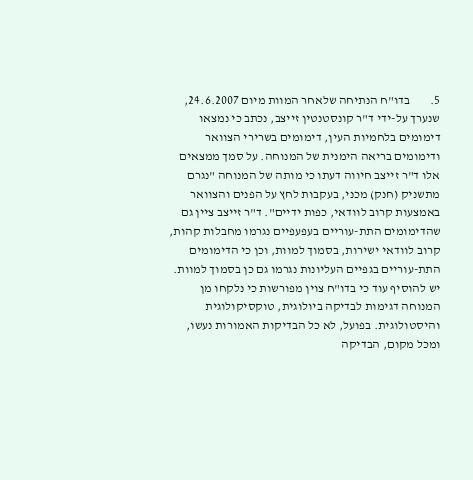5.        בדו"ח הנתיחה שלאחר המוות מיום 24.6.2007, שנערך על-ידי ד"ר קונסטנטין זייצב, נכתב כי נמצאו דימומים בלחמיות העין, דימומים בשרירי הצוואר ודימומים בריאה הימנית של המנוחה. על סמך ממצאים אלו ד"ר זייצב חיווה דעתו כי מותה של המנוחה "נגרם מתשניק (חנק) מכני, בעקבות לחץ על הפנים והצוואר באמצעות קרוב לוודאי, כפות ידיים". ד"ר זייצב ציין גם שהדימומים התת-עוריים בעפעפיים נגרמו מחבלות קהות, קרוב לוודאי ישירות, בסמוך למוות, וכן כי הדימומים התת-עוריים בגפיים העליונות נגרמו גם כן בסמוך למוות. יש להוסיף עוד כי בדו"ח צוין מפורשות כי נלקחו מן המנוחה דגימות לבדיקה ביולוגית, טוקסיקולוגית והיסטולוגית. בפועל, לא כל הבדיקות האמורות נעשו, ומכל מקום, הבדיקה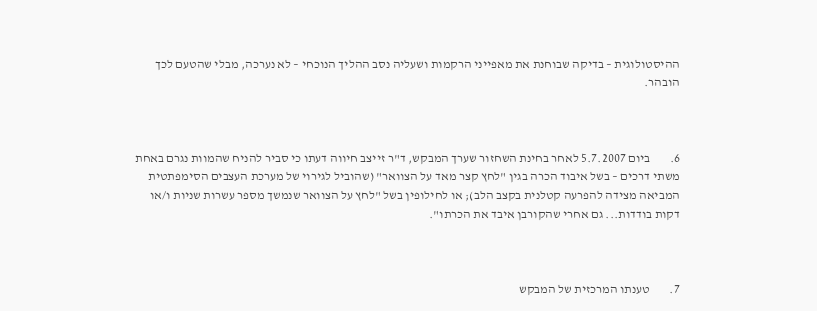ההיסטולוגית – בדיקה שבוחנת את מאפייני הרקמות ושעליה נסב ההליך הנוכחי – לא נערכה, מבלי שהטעם לכך הובהר.



6.        ביום 5.7.2007 לאחר בחינת השחזור שערך המבקש, ד"ר זייצב חיווה דעתו כי סביר להניח שהמוות נגרם באחת משתי דרכים – בשל איבוד הכרה בגין "לחץ קצר מאד על הצוואר" (שהוביל לגירוי של מערכת העצבים הסימפתטית המביאה מצידה להפרעה קטלנית בקצב הלב); או לחילופין בשל "לחץ על הצוואר שנמשך מספר עשרות שניות ו/או דקות בודדות... גם אחרי שהקורבן איבד את הכרתו".



7.        טענתו המרכזית של המבקש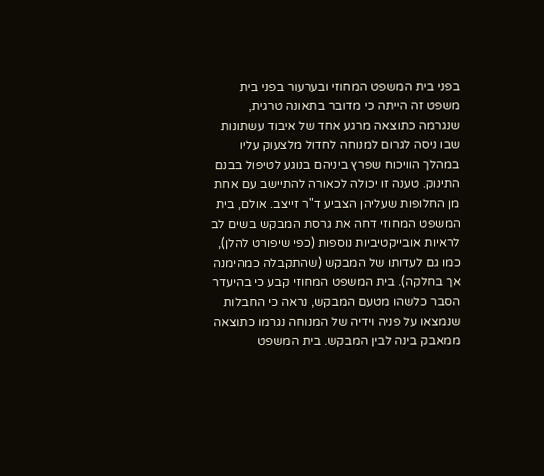בפני בית המשפט המחוזי ובערעור בפני בית משפט זה הייתה כי מדובר בתאונה טרגית, שנגרמה כתוצאה מרגע אחד של איבוד עשתונות שבו ניסה לגרום למנוחה לחדול מלצעוק עליו במהלך הוויכוח שפרץ ביניהם בנוגע לטיפול בבנם התינוק. טענה זו יכולה לכאורה להתיישב עם אחת מן החלופות שעליהן הצביע ד"ר זייצב. אולם, בית המשפט המחוזי דחה את גרסת המבקש בשים לב לראיות אובייקטיביות נוספות (כפי שיפורט להלן), כמו גם לעדותו של המבקש (שהתקבלה כמהימנה אך בחלקה). בית המשפט המחוזי קבע כי בהיעדר הסבר כלשהו מטעם המבקש, נראה כי החבלות שנמצאו על פניה וידיה של המנוחה נגרמו כתוצאה ממאבק בינה לבין המבקש. בית המשפט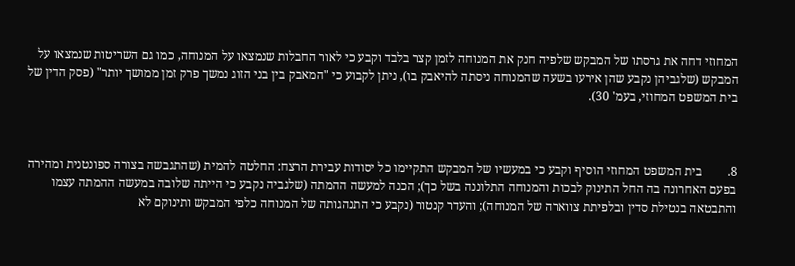המחוזי דחה את גרסתו של המבקש שלפיה חנק את המנוחה לזמן קצר בלבד וקבע כי לאור החבלות שנמצאו על המנוחה, כמו גם השריטות שנמצאו על המבקש (שלגביהן נקבע שהן אירעו בשעה שהמנוחה ניסתה להיאבק בו), ניתן לקבוע כי "המאבק בין בני הזוג נמשך פרק זמן ממושך יותר" (פסק הדין של בית המשפט המחוזי, בעמ' 30).



8.        בית המשפט המחוזי הוסיף וקבע כי במעשיו של המבקש התקיימו כל יסודות עבירת הרצח: החלטה להמית (שהתגבשה בצורה ספונטנית ומהירה בפעם האחרונה בה החל התינוק לבכות והמנוחה התלוננה בשל כך); הכנה למעשה ההמתה (שלגביה נקבע כי הייתה שלובה במעשה ההמתה עצמו והתבטאה בנטילת סדין ובלפיתת צווארה של המנוחה); והעדר קנטור (נקבע כי התנהגותה של המנוחה כלפי המבקש ותינוקם לא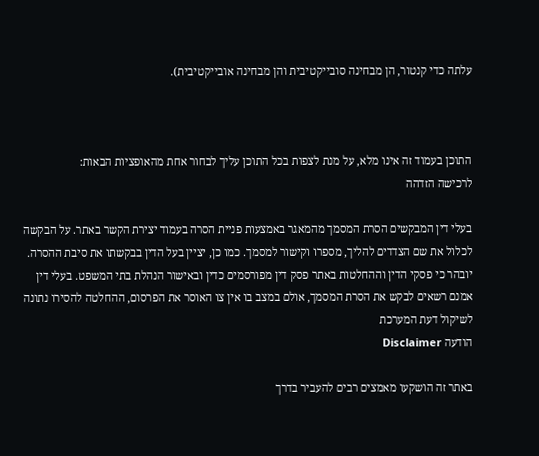עלתה כדי קנטור, הן מבחינה סובייקטיבית והן מבחינה אובייקטיבית).



התוכן בעמוד זה אינו מלא, על מנת לצפות בכל התוכן עליך לבחור אחת מהאופציות הבאות:
לרכישה הזדהה

בעלי דין המבקשים הסרת המסמך מהמאגר באמצעות פניית הסרה בעמוד יצירת הקשר באתר. על הבקשה לכלול את שם הצדדים להליך, מספרו וקישור למסמך. כמו כן, יציין בעל הדין בבקשתו את סיבת ההסרה. יובהר כי פסקי הדין וההחלטות באתר פסק דין מפורסמים כדין ובאישור הנהלת בתי המשפט. בעלי דין אמנם רשאים לבקש את הסרת המסמך, אולם במצב בו אין צו האוסר את הפרסום, ההחלטה להסירו נתונה לשיקול דעת המערכת
הודעה Disclaimer

באתר זה הושקעו מאמצים רבים להעביר בדרך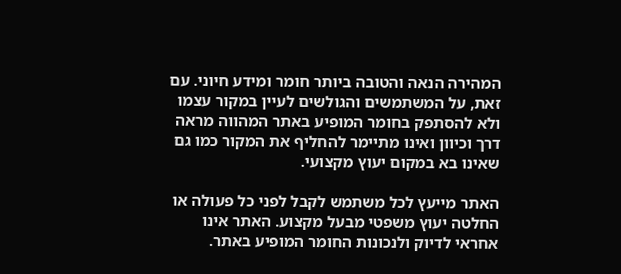המהירה הנאה והטובה ביותר חומר ומידע חיוני. עם זאת, על המשתמשים והגולשים לעיין במקור עצמו ולא להסתפק בחומר המופיע באתר המהווה מראה דרך וכיוון ואינו מתיימר להחליף את המקור כמו גם שאינו בא במקום יעוץ מקצועי.

האתר מייעץ לכל משתמש לקבל לפני כל פעולה או החלטה יעוץ משפטי מבעל מקצוע. האתר אינו אחראי לדיוק ולנכונות החומר המופיע באתר.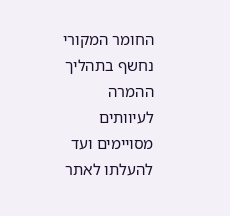החומר המקורי נחשף בתהליך ההמרה לעיוותים מסויימים ועד להעלתו לאתר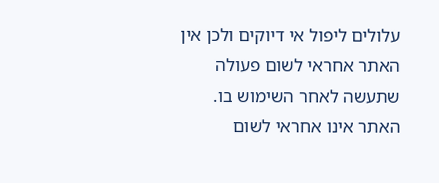עלולים ליפול אי דיוקים ולכן אין האתר אחראי לשום פעולה שתעשה לאחר השימוש בו. האתר אינו אחראי לשום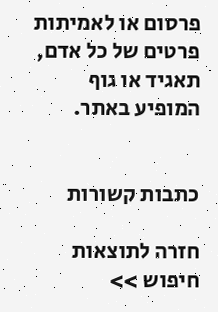פרסום או לאמיתות פרטים של כל אדם, תאגיד או גוף המופיע באתר.


כתבות קשורות

חזרה לתוצאות חיפוש >>